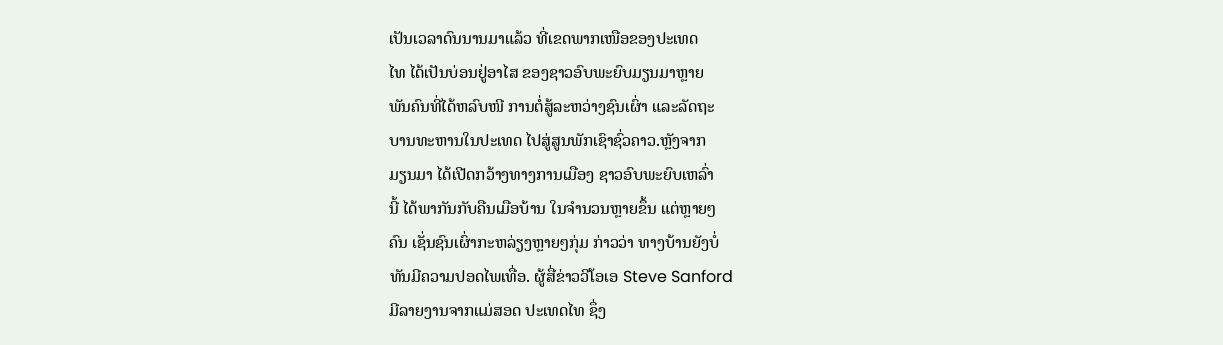ເປັນເວລາດົນນານມາແລ້ວ ທີ່ເຂດພາກເໜືອຂອງປະເທດ
ໄທ ໄດ້ເປັນບ່ອນຢູ່ອາໄສ ຂອງຊາວອົບພະຍົບມຽນມາຫຼາຍ
ພັນຄົນທີ່ໄດ້ຫລົບໜີ ການຕໍ່ສູ້ລະຫວ່າງຊົນເຜົ່າ ແລະລັດຖະ
ບານທະຫານໃນປະເທດ ໄປສູ່ສູນພັກເຊົາຊົ່ວຄາວ.ຫຼັງຈາກ
ມຽນມາ ໄດ້ເປີດກວ້າງທາງການເມືອງ ຊາວອົບພະຍົບເຫລົ່າ
ນີ້ ໄດ້ພາກັນກັບຄືນເມືອບ້ານ ໃນຈຳນວນຫຼາຍຂຶ້ນ ແຕ່ຫຼາຍໆ
ຄົນ ເຊັ່ນຊົນເຜົ່າກະຫລ່ຽງຫຼາຍໆກຸ່ມ ກ່າວວ່າ ທາງບ້ານຍັງບໍ່
ທັນມີຄວາມປອດໄພເທື່ອ. ຜູ້ສື່ຂ່າວວີໂອເອ Steve Sanford
ມີລາຍງານຈາກແມ່ສອດ ປະເທດໄທ ຊຶ່ງ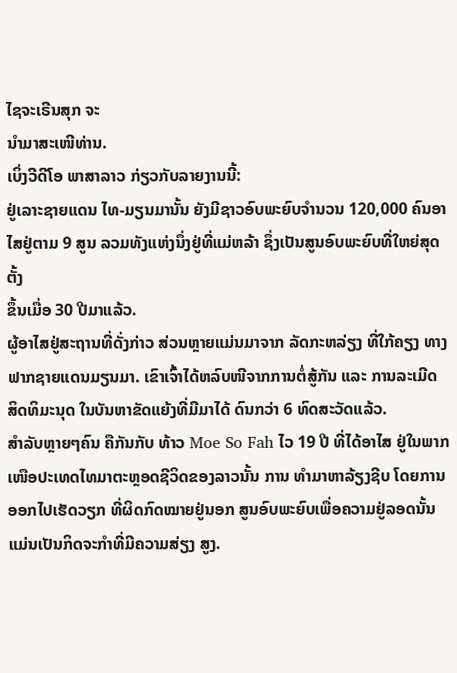ໄຊຈະເຣີນສຸກ ຈະ
ນຳມາສະເໜີທ່ານ.
ເບິ່ງວີດີໂອ ພາສາລາວ ກ່ຽວກັບລາຍງານນີ້:
ຢູ່ເລາະຊາຍແດນ ໄທ-ມຽນມານັ້ນ ຍັງມີຊາວອົບພະຍົບຈຳນວນ 120,000 ຄົນອາ
ໄສຢູ່ຕາມ 9 ສູນ ລວມທັງແຫ່ງນຶ່ງຢູ່ທີ່ແມ່ຫລ້າ ຊຶ່ງເປັນສູນອົບພະຍົບທີ່ໃຫຍ່ສຸດ ຕັ້ງ
ຂຶ້ນເມື່ອ 30 ປີມາແລ້ວ.
ຜູ້ອາໄສຢູ່ສະຖານທີ່ດັ່ງກ່າວ ສ່ວນຫຼາຍແມ່ນມາຈາກ ລັດກະຫລ່ຽງ ທີ່ໃກ້ຄຽງ ທາງ
ຟາກຊາຍແດນມຽນມາ. ເຂົາເຈົ້າໄດ້ຫລົບໜີຈາກການຕໍ່ສູ້ກັນ ແລະ ການລະເມີດ
ສິດທິມະນຸດ ໃນບັນຫາຂັດແຍ້ງທີ່ມີມາໄດ້ ດົນກວ່າ 6 ທົດສະວັດແລ້ວ.
ສຳລັບຫຼາຍໆຄົນ ຄືກັນກັບ ທ້າວ Moe So Fah ໄວ 19 ປີ ທີ່ໄດ້ອາໄສ ຢູ່ໃນພາກ
ເໜືອປະເທດໄທມາຕະຫຼອດຊີວິດຂອງລາວນັ້ນ ການ ທຳມາຫາລ້ຽງຊີບ ໂດຍການ
ອອກໄປເຮັດວຽກ ທີ່ຜິດກົດໝາຍຢູ່ນອກ ສູນອົບພະຍົບເພື່ອຄວາມຢູ່ລອດນັ້ນ ແມ່ນເປັນກິດຈະກຳທີ່ມີຄວາມສ່ຽງ ສູງ.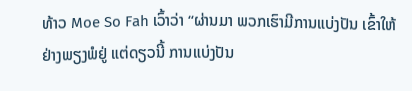ທ້າວ Moe So Fah ເວົ້າວ່າ “ຜ່ານມາ ພວກເຮົາມີການແບ່ງປັນ ເຂົ້າໃຫ້
ຢ່າງພຽງພໍຢູ່ ແຕ່ດຽວນີ້ ການແບ່ງປັນ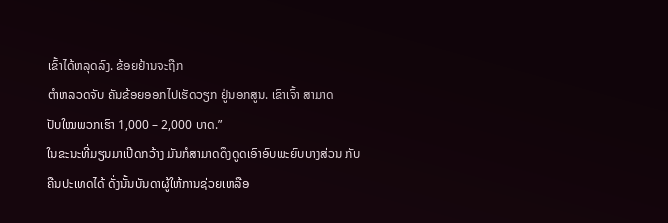ເຂົ້າໄດ້ຫລຸດລົງ. ຂ້ອຍຢ້ານຈະຖືກ
ຕຳຫລວດຈັບ ຄັນຂ້ອຍອອກໄປເຮັດວຽກ ຢູ່ນອກສູນ. ເຂົາເຈົ້າ ສາມາດ
ປັບໃໝພວກເຮົາ 1,000 – 2,000 ບາດ.”
ໃນຂະນະທີ່ມຽນມາເປີດກວ້າງ ມັນກໍສາມາດດຶງດູດເອົາອົບພະຍົບບາງສ່ວນ ກັບຄືນປະເທດໄດ້ ດັ່ງນັ້ນບັນດາຜູ້ໃຫ້ການຊ່ວຍເຫລືອ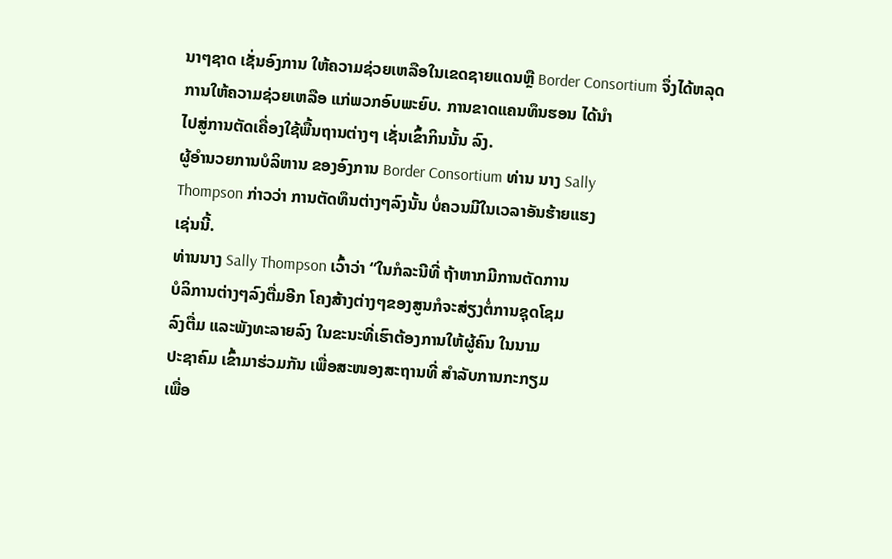ນາໆຊາດ ເຊັ່ນອົງການ ໃຫ້ຄວາມຊ່ວຍເຫລືອໃນເຂດຊາຍແດນຫຼື Border Consortium ຈຶ່ງໄດ້ຫລຸດ
ການໃຫ້ຄວາມຊ່ວຍເຫລືອ ແກ່ພວກອົບພະຍົບ. ການຂາດແຄນທຶນຮອນ ໄດ້ນຳ
ໄປສູ່ການຕັດເຄື່ອງໃຊ້ພື້ນຖານຕ່າງໆ ເຊັ່ນເຂົ້າກິນນັ້ນ ລົງ.
ຜູ້ອຳນວຍການບໍລິຫານ ຂອງອົງການ Border Consortium ທ່ານ ນາງ Sally
Thompson ກ່າວວ່າ ການຕັດທຶນຕ່າງໆລົງນັ້ນ ບໍ່ຄວນມີໃນເວລາອັນຮ້າຍແຮງ
ເຊ່ນນີ້.
ທ່ານນາງ Sally Thompson ເວົ້າວ່າ “ໃນກໍລະນີທີ່ ຖ້າຫາກມີການຕັດການ
ບໍລິການຕ່າງໆລົງຕື່ມອີກ ໂຄງສ້າງຕ່າງໆຂອງສູນກໍຈະສ່ຽງຕໍ່ການຊຸດໂຊມ
ລົງຕື່ມ ແລະພັງທະລາຍລົງ ໃນຂະນະທີ່ເຮົາຕ້ອງການໃຫ້ຜູ້ຄົນ ໃນນາມ
ປະຊາຄົມ ເຂົ້າມາຮ່ວມກັນ ເພື່ອສະໜອງສະຖານທີ່ ສຳລັບການກະກຽມ
ເພື່ອ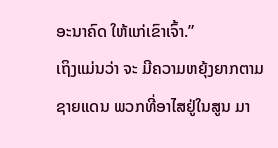ອະນາຄົດ ໃຫ້ແກ່ເຂົາເຈົ້າ.”
ເຖິງແມ່ນວ່າ ຈະ ມີຄວາມຫຍຸ້ງຍາກຕາມຊາຍແດນ ພວກທີ່ອາໄສຢູ່ໃນສູນ ມາ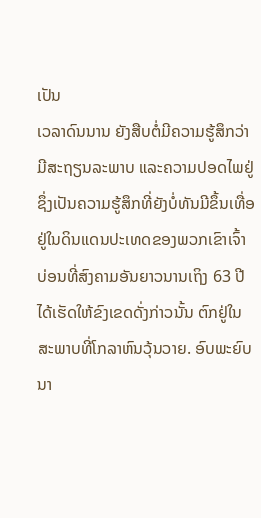ເປັນ
ເວລາດົນນານ ຍັງສືບຕໍ່ມີຄວາມຮູ້ສຶກວ່າ ມີສະຖຽນລະພາບ ແລະຄວາມປອດໄພຢູ່
ຊຶ່ງເປັນຄວາມຮູ້ສຶກທີ່ຍັງບໍ່ທັນມີຂຶ້ນເທື່ອ ຢູ່ໃນດິນແດນປະເທດຂອງພວກເຂົາເຈົ້າ
ບ່ອນທີ່ສົງຄາມອັນຍາວນານເຖິງ 63 ປີ ໄດ້ເຮັດໃຫ້ຂົງເຂດດັ່ງກ່າວນັ້ນ ຕົກຢູ່ໃນ
ສະພາບທີ່ໂກລາຫົນວຸ້ນວາຍ. ອົບພະຍົບ ນາ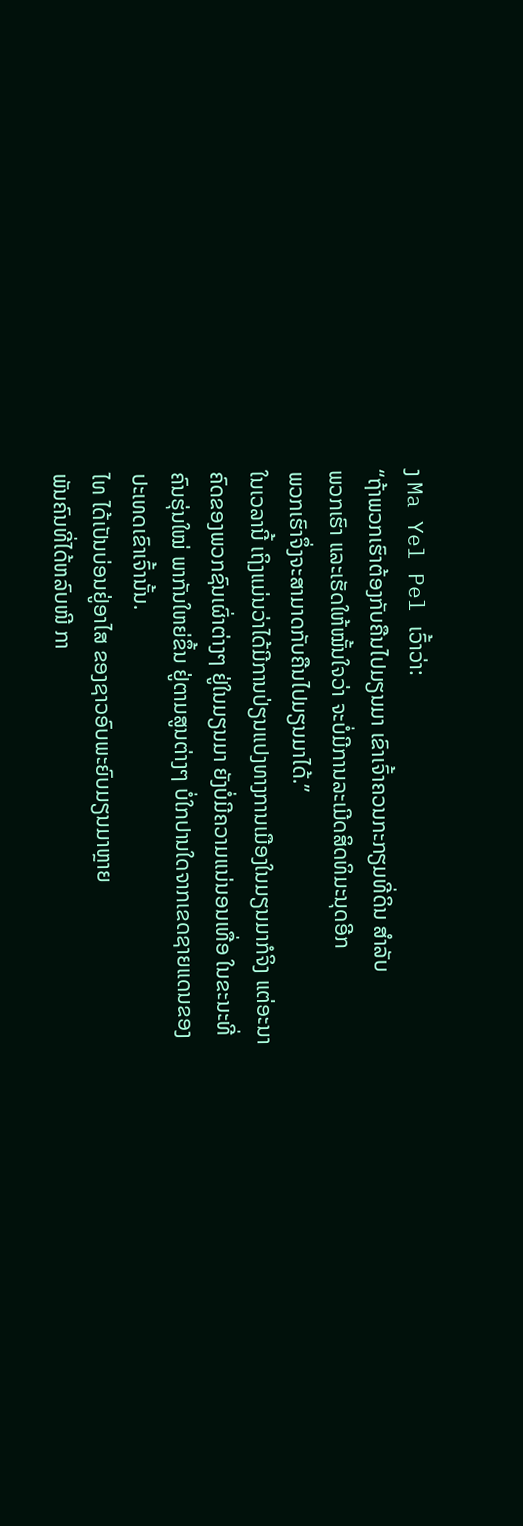ງ Ma Yel Pel ເວົ້າວ່າ:
“ຖ້າພວກເຮົາຕ້ອງກັບຄືນໄປມຽນມາ ເຂົາເຈົ້າຄວນກະກຽມທີ່ດິນ ສຳລັບ
ພວກເຮົາ ແລະເຮັດໃຫ້ໝັ້ນໃຈວ່າ ຈະບໍ່ມີການລະເມີດສິດທິມະນຸດອີກ
ພວກເຮົາຈຶ່ງຈະສາມາດກັບຄືນໄປມຽນມາໄດ້.”
ໃນເວລານີ້ ເຖິງແມ່ນວ່າໄດ້ມີການປ່ຽນແປງທາງການເມືອງໃນມຽນມາກໍຈິງ ແຕ່ອະນາ
ຄົດຂອງພວກຊົນເຜົ່າຕ່າງໆ ຢູ່ໃນມຽນມາ ຍັງບໍ່ມີຄວາມແນ່ນອນເທື່ອ ໃນຂະນະທີ່
ຄົນຮຸ່ນໃໝ່ ພາກັນໃຫຍ່ຂຶ້ນ ຢູ່ຕາມສູນຕ່າງໆ ບໍ່ໃກປານໃດຈາກເຂດຊາຍແດນຂອງ
ປະເທດເຂົາເຈົ້ານັ້ນ.
ໄທ ໄດ້ເປັນບ່ອນຢູ່ອາໄສ ຂອງຊາວອົບພະຍົບມຽນມາຫຼາຍ
ພັນຄົນທີ່ໄດ້ຫລົບໜີ ກາ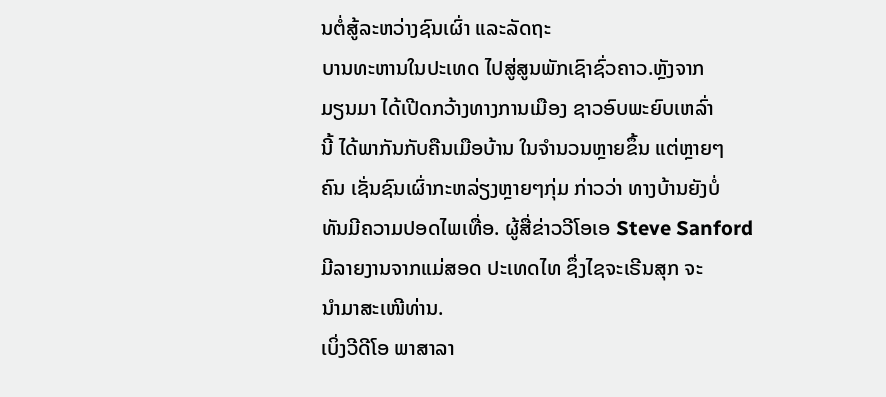ນຕໍ່ສູ້ລະຫວ່າງຊົນເຜົ່າ ແລະລັດຖະ
ບານທະຫານໃນປະເທດ ໄປສູ່ສູນພັກເຊົາຊົ່ວຄາວ.ຫຼັງຈາກ
ມຽນມາ ໄດ້ເປີດກວ້າງທາງການເມືອງ ຊາວອົບພະຍົບເຫລົ່າ
ນີ້ ໄດ້ພາກັນກັບຄືນເມືອບ້ານ ໃນຈຳນວນຫຼາຍຂຶ້ນ ແຕ່ຫຼາຍໆ
ຄົນ ເຊັ່ນຊົນເຜົ່າກະຫລ່ຽງຫຼາຍໆກຸ່ມ ກ່າວວ່າ ທາງບ້ານຍັງບໍ່
ທັນມີຄວາມປອດໄພເທື່ອ. ຜູ້ສື່ຂ່າວວີໂອເອ Steve Sanford
ມີລາຍງານຈາກແມ່ສອດ ປະເທດໄທ ຊຶ່ງໄຊຈະເຣີນສຸກ ຈະ
ນຳມາສະເໜີທ່ານ.
ເບິ່ງວີດີໂອ ພາສາລາ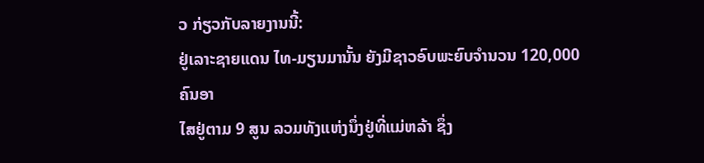ວ ກ່ຽວກັບລາຍງານນີ້:
ຢູ່ເລາະຊາຍແດນ ໄທ-ມຽນມານັ້ນ ຍັງມີຊາວອົບພະຍົບຈຳນວນ 120,000 ຄົນອາ
ໄສຢູ່ຕາມ 9 ສູນ ລວມທັງແຫ່ງນຶ່ງຢູ່ທີ່ແມ່ຫລ້າ ຊຶ່ງ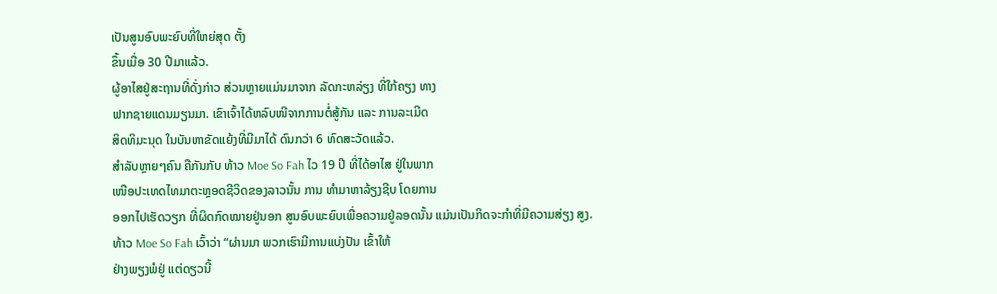ເປັນສູນອົບພະຍົບທີ່ໃຫຍ່ສຸດ ຕັ້ງ
ຂຶ້ນເມື່ອ 30 ປີມາແລ້ວ.
ຜູ້ອາໄສຢູ່ສະຖານທີ່ດັ່ງກ່າວ ສ່ວນຫຼາຍແມ່ນມາຈາກ ລັດກະຫລ່ຽງ ທີ່ໃກ້ຄຽງ ທາງ
ຟາກຊາຍແດນມຽນມາ. ເຂົາເຈົ້າໄດ້ຫລົບໜີຈາກການຕໍ່ສູ້ກັນ ແລະ ການລະເມີດ
ສິດທິມະນຸດ ໃນບັນຫາຂັດແຍ້ງທີ່ມີມາໄດ້ ດົນກວ່າ 6 ທົດສະວັດແລ້ວ.
ສຳລັບຫຼາຍໆຄົນ ຄືກັນກັບ ທ້າວ Moe So Fah ໄວ 19 ປີ ທີ່ໄດ້ອາໄສ ຢູ່ໃນພາກ
ເໜືອປະເທດໄທມາຕະຫຼອດຊີວິດຂອງລາວນັ້ນ ການ ທຳມາຫາລ້ຽງຊີບ ໂດຍການ
ອອກໄປເຮັດວຽກ ທີ່ຜິດກົດໝາຍຢູ່ນອກ ສູນອົບພະຍົບເພື່ອຄວາມຢູ່ລອດນັ້ນ ແມ່ນເປັນກິດຈະກຳທີ່ມີຄວາມສ່ຽງ ສູງ.
ທ້າວ Moe So Fah ເວົ້າວ່າ “ຜ່ານມາ ພວກເຮົາມີການແບ່ງປັນ ເຂົ້າໃຫ້
ຢ່າງພຽງພໍຢູ່ ແຕ່ດຽວນີ້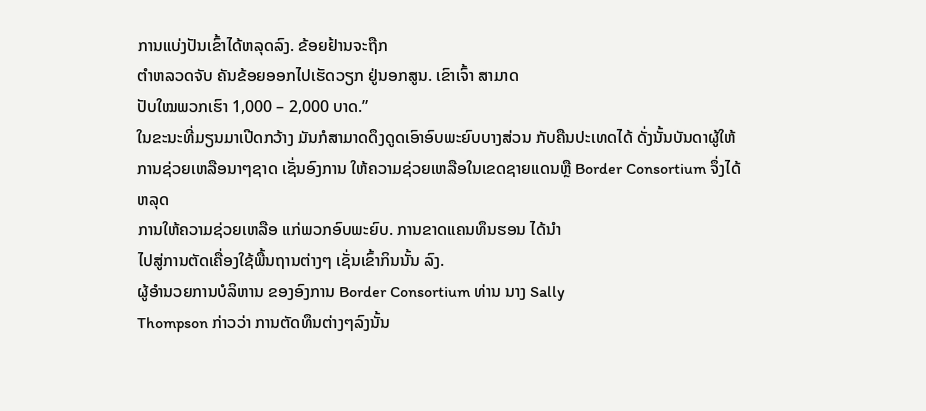ການແບ່ງປັນເຂົ້າໄດ້ຫລຸດລົງ. ຂ້ອຍຢ້ານຈະຖືກ
ຕຳຫລວດຈັບ ຄັນຂ້ອຍອອກໄປເຮັດວຽກ ຢູ່ນອກສູນ. ເຂົາເຈົ້າ ສາມາດ
ປັບໃໝພວກເຮົາ 1,000 – 2,000 ບາດ.”
ໃນຂະນະທີ່ມຽນມາເປີດກວ້າງ ມັນກໍສາມາດດຶງດູດເອົາອົບພະຍົບບາງສ່ວນ ກັບຄືນປະເທດໄດ້ ດັ່ງນັ້ນບັນດາຜູ້ໃຫ້ການຊ່ວຍເຫລືອນາໆຊາດ ເຊັ່ນອົງການ ໃຫ້ຄວາມຊ່ວຍເຫລືອໃນເຂດຊາຍແດນຫຼື Border Consortium ຈຶ່ງໄດ້ຫລຸດ
ການໃຫ້ຄວາມຊ່ວຍເຫລືອ ແກ່ພວກອົບພະຍົບ. ການຂາດແຄນທຶນຮອນ ໄດ້ນຳ
ໄປສູ່ການຕັດເຄື່ອງໃຊ້ພື້ນຖານຕ່າງໆ ເຊັ່ນເຂົ້າກິນນັ້ນ ລົງ.
ຜູ້ອຳນວຍການບໍລິຫານ ຂອງອົງການ Border Consortium ທ່ານ ນາງ Sally
Thompson ກ່າວວ່າ ການຕັດທຶນຕ່າງໆລົງນັ້ນ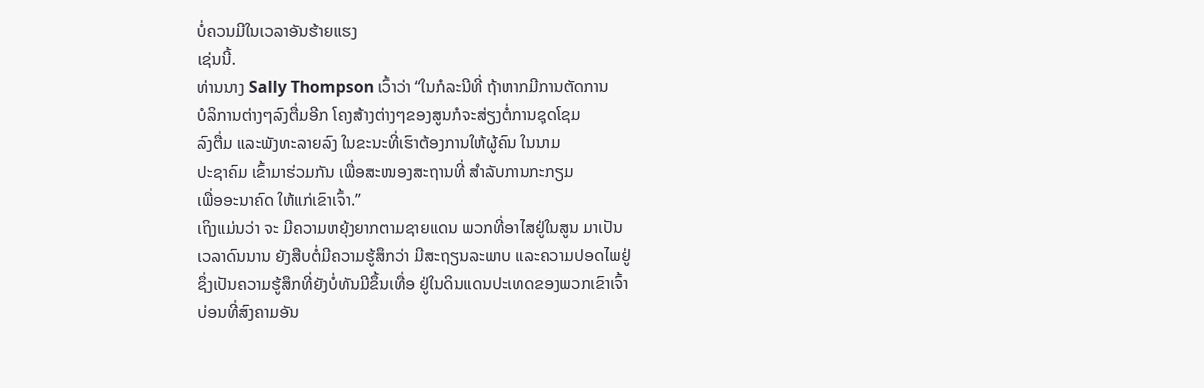ບໍ່ຄວນມີໃນເວລາອັນຮ້າຍແຮງ
ເຊ່ນນີ້.
ທ່ານນາງ Sally Thompson ເວົ້າວ່າ “ໃນກໍລະນີທີ່ ຖ້າຫາກມີການຕັດການ
ບໍລິການຕ່າງໆລົງຕື່ມອີກ ໂຄງສ້າງຕ່າງໆຂອງສູນກໍຈະສ່ຽງຕໍ່ການຊຸດໂຊມ
ລົງຕື່ມ ແລະພັງທະລາຍລົງ ໃນຂະນະທີ່ເຮົາຕ້ອງການໃຫ້ຜູ້ຄົນ ໃນນາມ
ປະຊາຄົມ ເຂົ້າມາຮ່ວມກັນ ເພື່ອສະໜອງສະຖານທີ່ ສຳລັບການກະກຽມ
ເພື່ອອະນາຄົດ ໃຫ້ແກ່ເຂົາເຈົ້າ.”
ເຖິງແມ່ນວ່າ ຈະ ມີຄວາມຫຍຸ້ງຍາກຕາມຊາຍແດນ ພວກທີ່ອາໄສຢູ່ໃນສູນ ມາເປັນ
ເວລາດົນນານ ຍັງສືບຕໍ່ມີຄວາມຮູ້ສຶກວ່າ ມີສະຖຽນລະພາບ ແລະຄວາມປອດໄພຢູ່
ຊຶ່ງເປັນຄວາມຮູ້ສຶກທີ່ຍັງບໍ່ທັນມີຂຶ້ນເທື່ອ ຢູ່ໃນດິນແດນປະເທດຂອງພວກເຂົາເຈົ້າ
ບ່ອນທີ່ສົງຄາມອັນ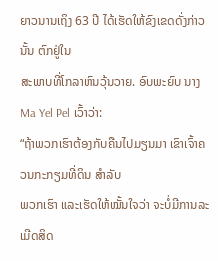ຍາວນານເຖິງ 63 ປີ ໄດ້ເຮັດໃຫ້ຂົງເຂດດັ່ງກ່າວນັ້ນ ຕົກຢູ່ໃນ
ສະພາບທີ່ໂກລາຫົນວຸ້ນວາຍ. ອົບພະຍົບ ນາງ Ma Yel Pel ເວົ້າວ່າ:
“ຖ້າພວກເຮົາຕ້ອງກັບຄືນໄປມຽນມາ ເຂົາເຈົ້າຄວນກະກຽມທີ່ດິນ ສຳລັບ
ພວກເຮົາ ແລະເຮັດໃຫ້ໝັ້ນໃຈວ່າ ຈະບໍ່ມີການລະເມີດສິດ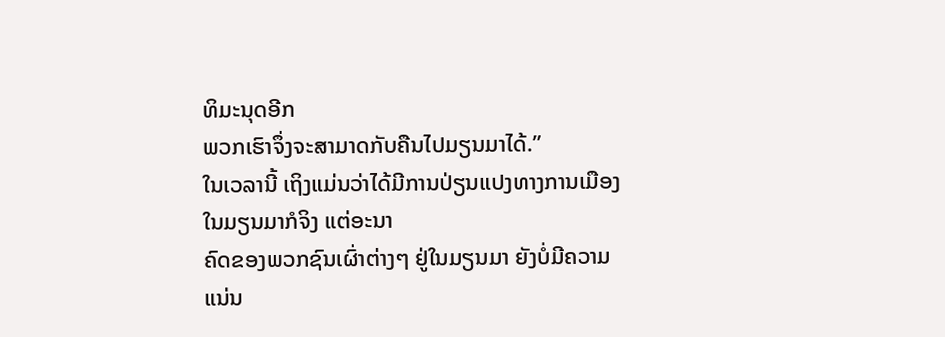ທິມະນຸດອີກ
ພວກເຮົາຈຶ່ງຈະສາມາດກັບຄືນໄປມຽນມາໄດ້.”
ໃນເວລານີ້ ເຖິງແມ່ນວ່າໄດ້ມີການປ່ຽນແປງທາງການເມືອງໃນມຽນມາກໍຈິງ ແຕ່ອະນາ
ຄົດຂອງພວກຊົນເຜົ່າຕ່າງໆ ຢູ່ໃນມຽນມາ ຍັງບໍ່ມີຄວາມແນ່ນ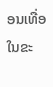ອນເທື່ອ ໃນຂະ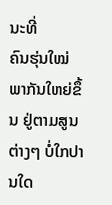ນະທີ່
ຄົນຮຸ່ນໃໝ່ ພາກັນໃຫຍ່ຂຶ້ນ ຢູ່ຕາມສູນຕ່າງໆ ບໍ່ໃກປານໃດ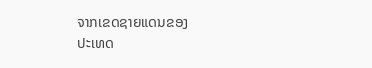ຈາກເຂດຊາຍແດນຂອງ
ປະເທດ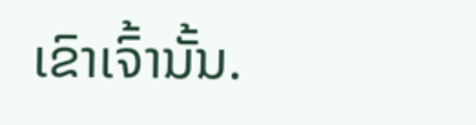ເຂົາເຈົ້ານັ້ນ.